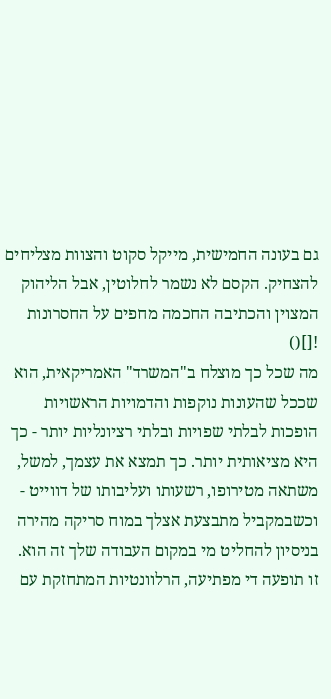גם בעונה החמישית, מייקל סקוט והצוות מצליחים להצחיק. הקסם לא נשמר לחלוטין, אבל הליהוק המצוין והכתיבה החכמה מחפים על החסרונות
![]()
מה שכל כך מוצלח ב"המשרד" האמריקאית, הוא שככל שהעונות נוקפות והדמויות הראשויות הופכות לבלתי שפויות ובלתי רציונליות יותר - כך היא מציאותית יותר. כך תמצא את עצמך, למשל, משתאה מטירופו, רשעותו ועליבותו של דווייט - וכשבמקביל מתבצעת אצלך במוח סריקה מהירה בניסיון להחליט מי במקום העבודה שלך זה הוא.
זו תופעה די מפתיעה, הרלוונטיות המתחזקת עם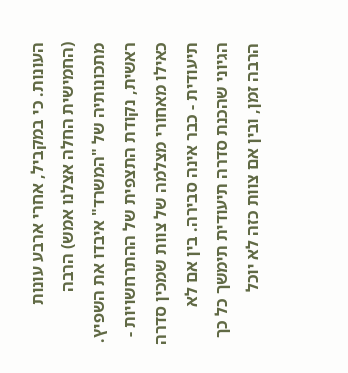העונות. כי במקביל, אחרי ארבע עונות (החמישית החלה אצלנו אמש) הרבה מתכונותיה של "המשרד" איבדו את השפיץ. ראשית, נקודת התצפית של ההתרחשויות - כאילו מאחורי מצלמה של צוות שמכין סדרה תיעודית - כבר אינה סבירה. בין אם לא הגיוני שהכנת סדרה תיעודית תימשך כל כך הרבה זמן, ובין אם צוות כזה לא יוכל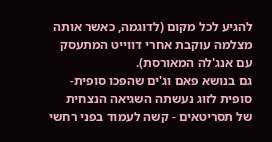להגיע לכל מקום (לדוגמה, כאשר אותה מצלמה עוקבת אחרי דווייט המתעסק עם אנג'לה המאורסת).
גם בנושא פאם וג'ים שהפכו סופית-סופית לזוג נעשתה השגיאה הנצחית של תסריטאים - קשה לעמוד בפני רחשי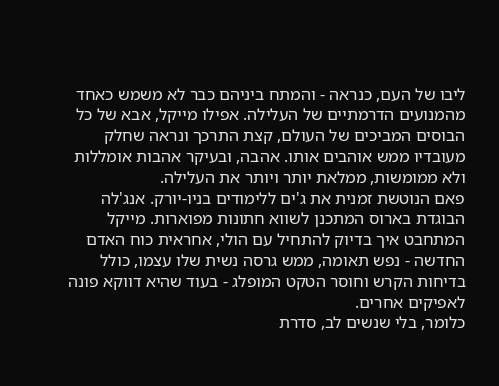ליבו של העם, כנראה - והמתח ביניהם כבר לא משמש כאחד מהמנועים הדרמתיים של העלילה. אפילו מייקל, אבא של כל הבוסים המביכים של העולם, קצת התרכך ונראה שחלק מעובדיו ממש אוהבים אותו. אהבה, ובעיקר אהבות אומללות ולא ממומשות, ממלאת יותר ויותר את העלילה.
פאם הנוטשת זמנית את ג'ים ללימודים בניו-יורק. אנג'לה הבוגדת בארוס המתכנן לשווא חתונות מפוארות. מייקל המתחבט איך בדיוק להתחיל עם הולי, אחראית כוח האדם החדשה - נפש תאומה, ממש גרסה נשית שלו עצמו, כולל בדיחות הקרש וחוסר הטקט המופלג - בעוד שהיא דווקא פונה לאפיקים אחרים.
כלומר, בלי שנשים לב, סדרת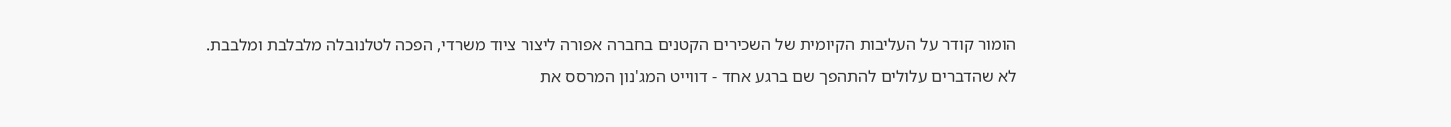הומור קודר על העליבות הקיומית של השכירים הקטנים בחברה אפורה ליצור ציוד משרדי, הפכה לטלנובלה מלבלבת ומלבבת. לא שהדברים עלולים להתהפך שם ברגע אחד - דווייט המג'נון המרסס את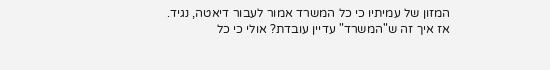המזון של עמיתיו כי כל המשרד אמור לעבור דיאטה, נגיד.
אז איך זה ש"המשרד" עדיין עובדת? אולי כי כל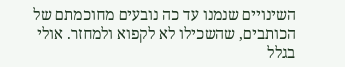השינויים שנמנו עד כה נובעים מחוכמתם של הכותבים, שהשכילו לא לקפוא ולמחזר. אולי בגלל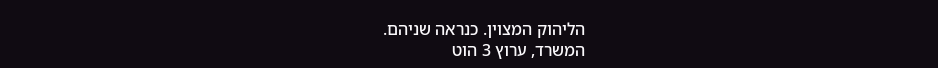הליהוק המצוין. כנראה שניהם.
המשרד, ערוץ 3 הוט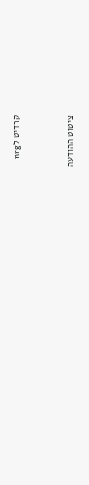קרדיט לnrg



ציטוט ההודעה